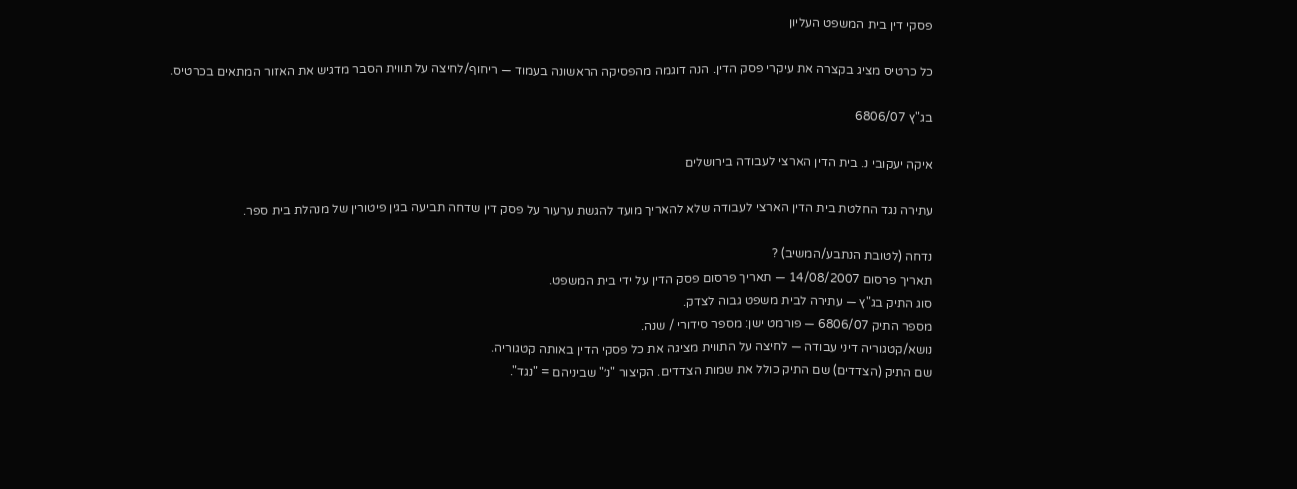פסקי דין בית המשפט העליון

כל כרטיס מציג בקצרה את עיקרי פסק הדין. הנה דוגמה מהפסיקה הראשונה בעמוד — ריחוף/לחיצה על תווית הסבר מדגיש את האזור המתאים בכרטיס.

בג"ץ 6806/07

איקה יעקובי נ. בית הדין הארצי לעבודה בירושלים

עתירה נגד החלטת בית הדין הארצי לעבודה שלא להאריך מועד להגשת ערעור על פסק דין שדחה תביעה בגין פיטורין של מנהלת בית ספר.

נדחה (לטובת הנתבע/המשיב) ?
תאריך פרסום 14/08/2007 — תאריך פרסום פסק הדין על ידי בית המשפט.
סוג התיק בג"ץ — עתירה לבית משפט גבוה לצדק.
מספר התיק 6806/07 — פורמט ישן: מספר סידורי / שנה.
נושא/קטגוריה דיני עבודה — לחיצה על התווית מציגה את כל פסקי הדין באותה קטגוריה.
שם התיק (הצדדים) שם התיק כולל את שמות הצדדים. הקיצור "נ׳" שביניהם = "נגד".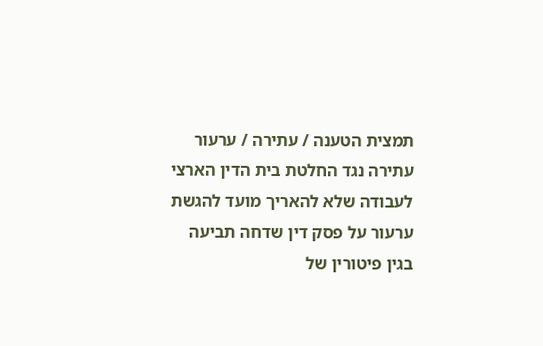תמצית הטענה / עתירה / ערעור עתירה נגד החלטת בית הדין הארצי לעבודה שלא להאריך מועד להגשת ערעור על פסק דין שדחה תביעה בגין פיטורין של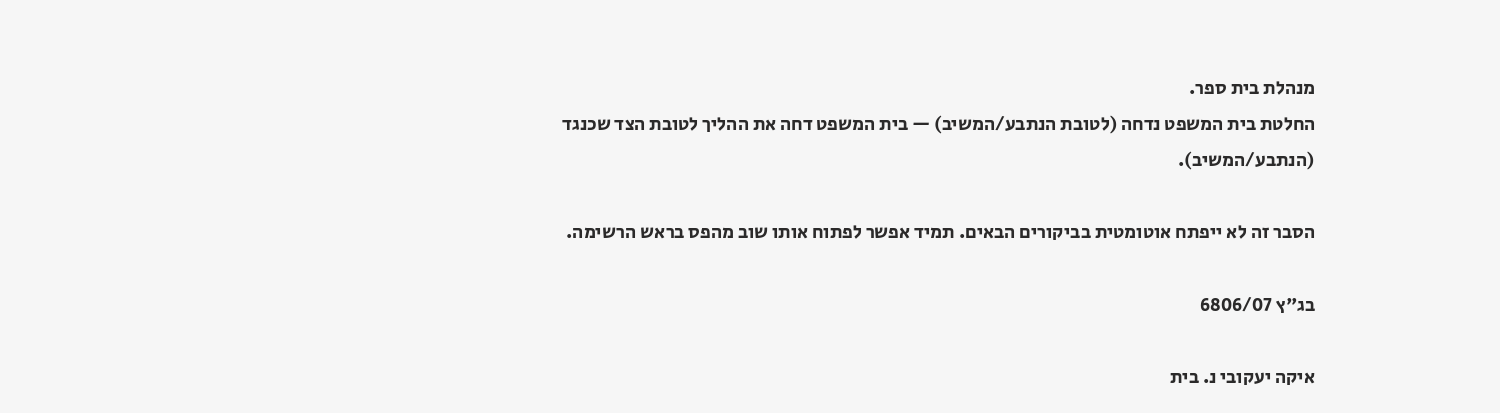מנהלת בית ספר.
החלטת בית המשפט נדחה (לטובת הנתבע/המשיב) — בית המשפט דחה את ההליך לטובת הצד שכנגד (הנתבע/המשיב).

הסבר זה לא ייפתח אוטומטית בביקורים הבאים. תמיד אפשר לפתוח אותו שוב מהפס בראש הרשימה.

בג"ץ 6806/07

איקה יעקובי נ. בית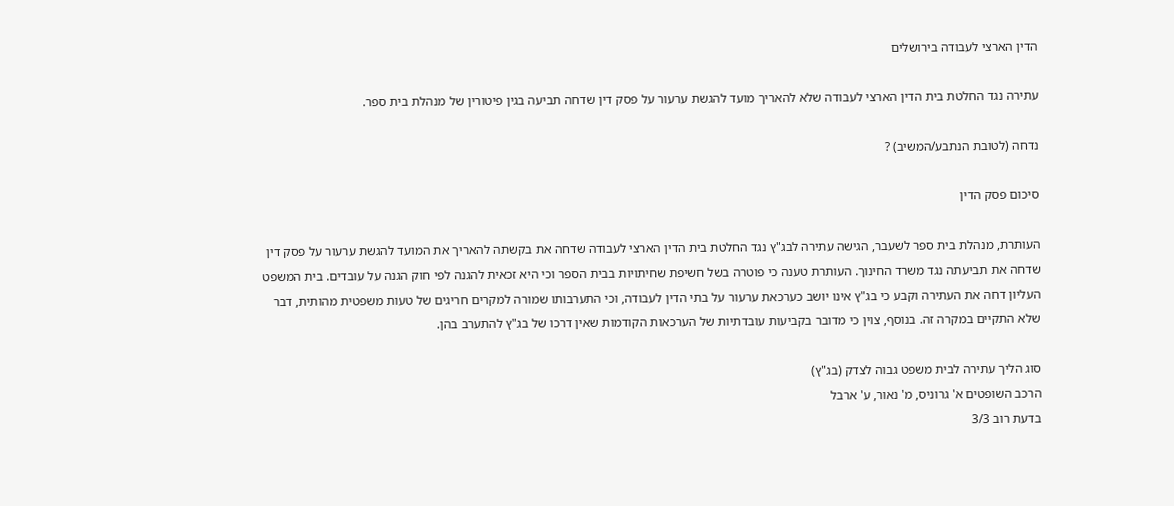הדין הארצי לעבודה בירושלים

עתירה נגד החלטת בית הדין הארצי לעבודה שלא להאריך מועד להגשת ערעור על פסק דין שדחה תביעה בגין פיטורין של מנהלת בית ספר.

נדחה (לטובת הנתבע/המשיב) ?

סיכום פסק הדין

העותרת, מנהלת בית ספר לשעבר, הגישה עתירה לבג"ץ נגד החלטת בית הדין הארצי לעבודה שדחה את בקשתה להאריך את המועד להגשת ערעור על פסק דין שדחה את תביעתה נגד משרד החינוך. העותרת טענה כי פוטרה בשל חשיפת שחיתויות בבית הספר וכי היא זכאית להגנה לפי חוק הגנה על עובדים. בית המשפט העליון דחה את העתירה וקבע כי בג"ץ אינו יושב כערכאת ערעור על בתי הדין לעבודה, וכי התערבותו שמורה למקרים חריגים של טעות משפטית מהותית, דבר שלא התקיים במקרה זה. בנוסף, צוין כי מדובר בקביעות עובדתיות של הערכאות הקודמות שאין דרכו של בג"ץ להתערב בהן.

סוג הליך עתירה לבית משפט גבוה לצדק (בג"ץ)
הרכב השופטים א' גרוניס, מ' נאור, ע' ארבל
בדעת רוב 3/3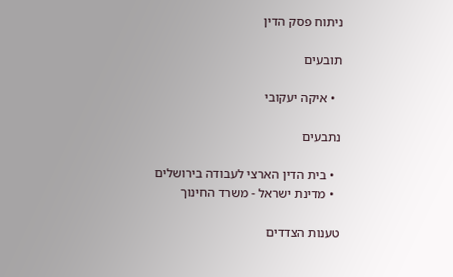ניתוח פסק הדין

תובעים

  • איקה יעקובי

נתבעים

  • בית הדין הארצי לעבודה בירושלים
  • מדינת ישראל - משרד החינוך

טענות הצדדים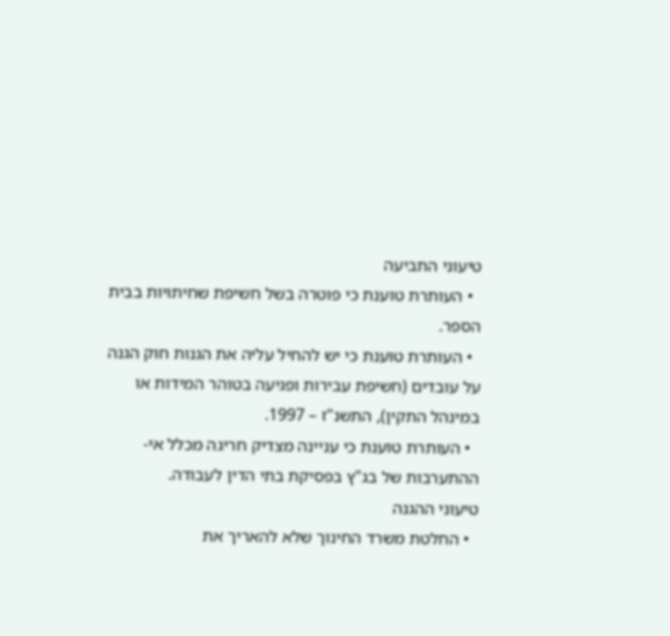טיעוני התביעה
  • העותרת טוענת כי פוטרה בשל חשיפת שחיתויות בבית הספר.
  • העותרת טוענת כי יש להחיל עליה את הגנות חוק הגנה על עובדים (חשיפת עבירות ופגיעה בטוהר המידות או במינהל התקין), התשנ"ז – 1997.
  • העותרת טוענת כי עניינה מצדיק חריגה מכלל אי-ההתערבות של בג"ץ בפסיקת בתי הדין לעבודה.
טיעוני ההגנה
  • החלטת משרד החינוך שלא להאריך את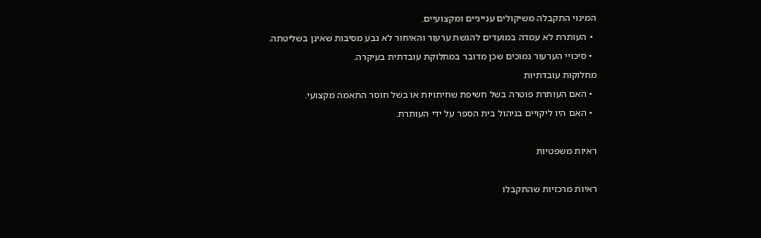המינוי התקבלה משיקולים ענייניים ומקצועיים.
  • העותרת לא עמדה במועדים להגשת ערעור והאיחור לא נבע מסיבות שאינן בשליטתה.
  • סיכויי הערעור נמוכים שכן מדובר במחלוקת עובדתית בעיקרה.
מחלוקות עובדתיות
  • האם העותרת פוטרה בשל חשיפת שחיתויות או בשל חוסר התאמה מקצועי.
  • האם היו ליקויים בניהול בית הספר על ידי העותרת.

ראיות משפטיות

ראיות מרכזיות שהתקבלו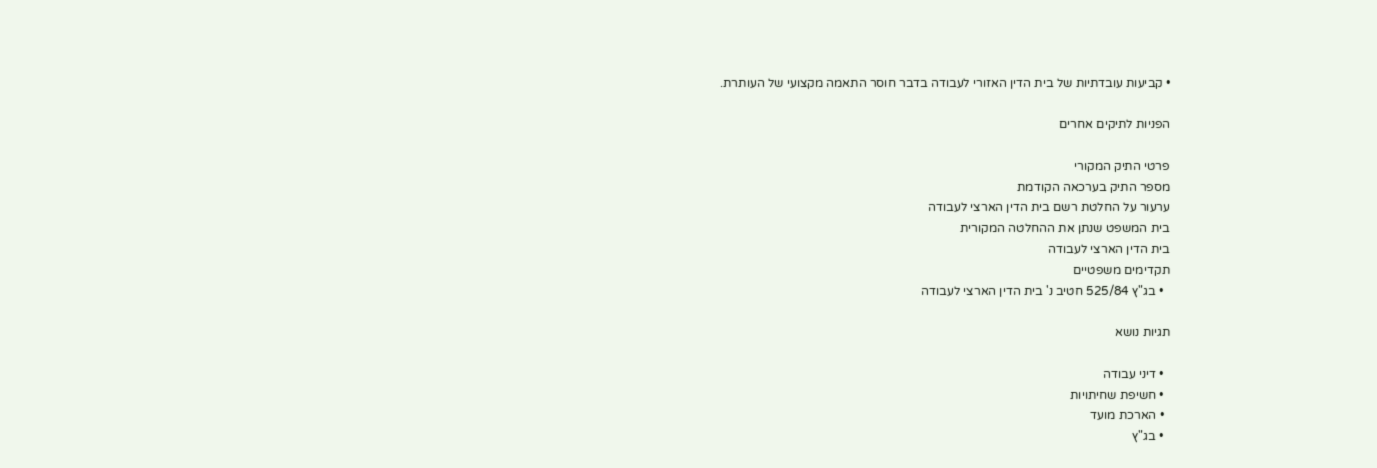• קביעות עובדתיות של בית הדין האזורי לעבודה בדבר חוסר התאמה מקצועי של העותרת.

הפניות לתיקים אחרים

פרטי התיק המקורי
מספר התיק בערכאה הקודמת
ערעור על החלטת רשם בית הדין הארצי לעבודה
בית המשפט שנתן את ההחלטה המקורית
בית הדין הארצי לעבודה
תקדימים משפטיים
  • בג"ץ 525/84 חטיב נ' בית הדין הארצי לעבודה

תגיות נושא

  • דיני עבודה
  • חשיפת שחיתויות
  • הארכת מועד
  • בג"ץ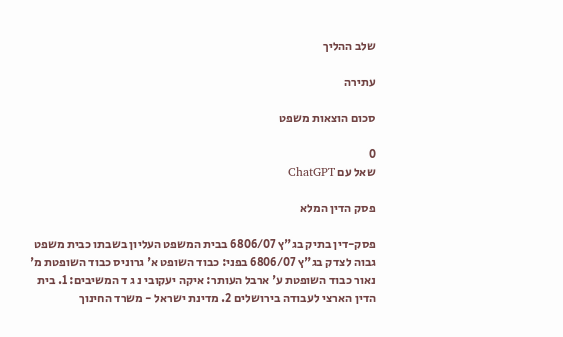שלב ההליך

עתירה

סכום הוצאות משפט

0
שאל עם ChatGPT

פסק הדין המלא

פסק-דין בתיק בג"ץ 6806/07 בבית המשפט העליון בשבתו כבית משפט גבוה לצדק בג"ץ 6806/07 בפני: כבוד השופט א' גרוניס כבוד השופטת מ' נאור כבוד השופטת ע' ארבל העותר: איקה יעקובי נ ג ד המשיבים: 1. בית הדין הארצי לעבודה בירושלים 2. מדינת ישראל - משרד החינוך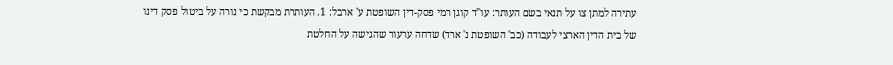עתירה למתן צו על תנאי בשם העותר: עו"ד קוגן רמי פסק-דין השופטת ע' ארבל: 1. העותרת מבקשת כי נורה על ביטול פסק דינו של בית הדין הארצי לעבודה (כב' השופטת נ' ארד) שדחה ערעור שהגישה על החלטת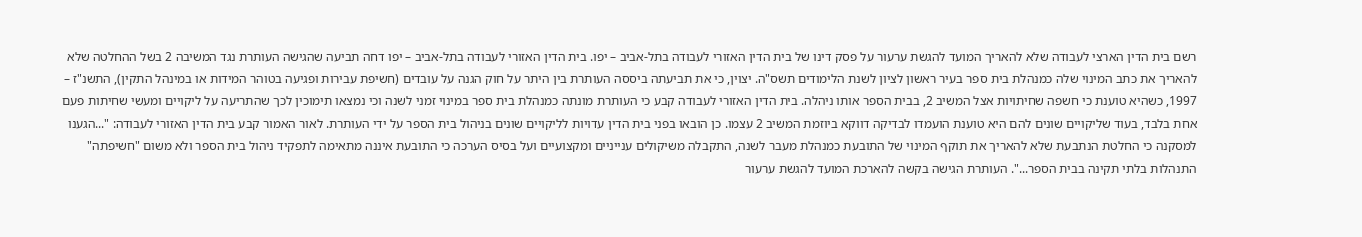רשם בית הדין הארצי לעבודה שלא להאריך המועד להגשת ערעור על פסק דינו של בית הדין האזורי לעבודה בתל-אביב – יפו. בית הדין האזורי לעבודה בתל-אביב – יפו דחה תביעה שהגישה העותרת נגד המשיבה 2 בשל ההחלטה שלא להאריך את כתב המינוי שלה כמנהלת בית ספר בעיר ראשון לציון לשנת הלימודים תשס"ה. יצוין, כי את תביעתה ביססה העותרת בין היתר על חוק הגנה על עובדים (חשיפת עבירות ופגיעה בטוהר המידות או במינהל התקין), התשנ"ז – 1997, כשהיא טוענת כי חשפה שחיתויות אצל המשיב 2, בבית הספר אותו ניהלה. בית הדין האזורי לעבודה קבע כי העותרת מונתה כמנהלת בית ספר במינוי זמני לשנה וכי נמצאו תימוכין לכך שהתריעה על ליקויים ומעשי שחיתות פעם אחת בלבד, בעוד שליקויים שונים להם היא טוענת הועמדו לבדיקה דווקא ביוזמת המשיב 2 עצמו. כן הובאו בפני בית הדין עדויות לליקויים שונים בניהול בית הספר על ידי העותרת. לאור האמור קבע בית הדין האזורי לעבודה: "...הגענו למסקנה כי החלטת הנתבעת שלא להאריך את תוקף המינוי של התובעת כמנהלת מעבר לשנה, התקבלה משיקולים ענייניים ומקצועיים ועל בסיס הערכה כי התובעת איננה מתאימה לתפקיד ניהול בית הספר ולא משום "חשיפתה" התנהלות בלתי תקינה בבית הספר...". העותרת הגישה בקשה להארכת המועד להגשת ערעור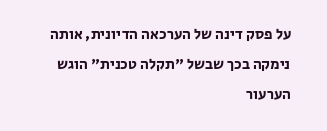על פסק דינה של הערכאה הדיונית, אותה נימקה בכך שבשל "תקלה טכנית" הוגש הערעור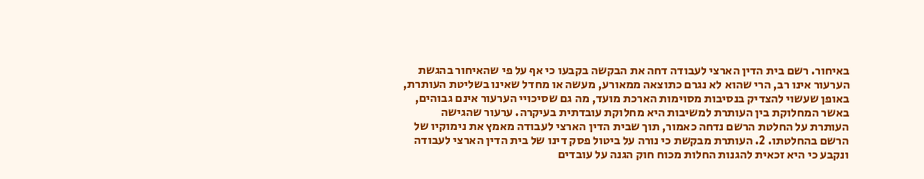באיחור. רשם בית הדין הארצי לעבודה דחה את הבקשה בקבעו כי אף על פי שהאיחור בהגשת הערעור אינו רב, הרי שהוא לא נגרם כתוצאה ממאורע, מעשה או מחדל שאינו בשליטת העותרת, באופן שעשוי להצדיק בנסיבות מסוימות הארכת מועד, מה גם שסיכויי הערעור אינם גבוהים, באשר המחלוקת בין העותרת למשיבות היא מחלוקת עובדתית בעיקרה. ערעור שהגישה העותרת על החלטת הרשם נדחה כאמור, תוך שבית הדין הארצי לעבודה מאמץ את נימוקיו של הרשם בהחלטתו. 2. העותרת מבקשת כי נורה על ביטול פסק דינו של בית הדין הארצי לעבודה ונקבע כי היא זכאית להגנות החלות מכוח חוק הגנה על עובדים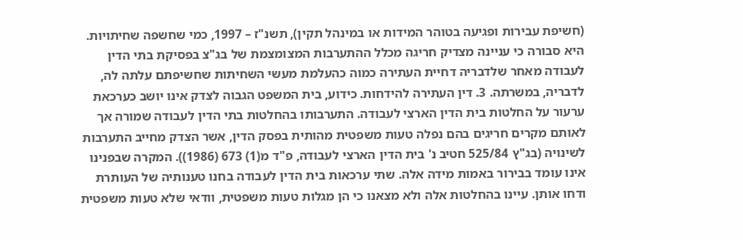(חשיפת עבירות ופגיעה בטוהר המידות או במינהל תקין), תשנ"ז – 1997, כמי שחשפה שחיתויות. היא סבורה כי עניינה מצדיק חריגה מכלל ההתערבות המצומצמת של בג"צ בפסיקת בתי הדין לעבודה מאחר שלדבריה דחיית העתירה כמוה כהעלמת מעשי השחיתות שחשיפתם עלתה לה, לדבריה, במשרתה. 3. דין העתירה להידחות. כידוע, בית המשפט הגבוה לצדק אינו יושב כערכאת ערעור על החלטות בית הדין הארצי לעבודה. התערבותו בהחלטות בתי הדין לעבודה שמורה אך לאותם מקרים חריגים בהם נפלה טעות משפטית מהותית בפסק הדין, אשר הצדק מחייב התערבות לשינויה (בג"ץ 525/84 חטיב נ' בית הדין הארצי לעבודה, פ"ד מ(1) 673 (1986)). המקרה שבפנינו אינו עומד בבירור באמות מידה אלה. שתי ערכאות בית הדין לעבודה בחנו טענותיה של העותרת ודחו אותן. עיינו בהחלטות אלה ולא מצאנו כי הן מגלות טעות משפטית, וודאי שלא טעות משפטית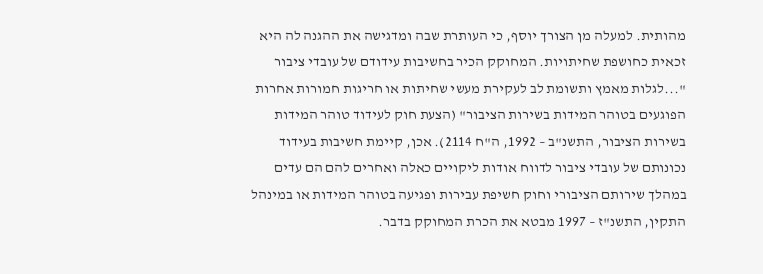מהותית. למעלה מן הצורך יוסף, כי העותרת שבה ומדגישה את ההגנה לה היא זכאית כחושפת שחיתויות. המחוקק הכיר בחשיבות עידודם של עובדי ציבור "...לגלות מאמץ ותשומת לב לעקירת מעשי שחיתות או חריגות חמורות אחרות הפוגעים בטוהר המידות בשירות הציבור" (הצעת חוק לעידוד טוהר המידות בשירות הציבור, התשנ"ב – 1992, ה"ח 2114). אכן, קיימת חשיבות בעידוד נכונותם של עובדי ציבור לדווח אודות ליקויים כאלה ואחרים להם הם עדים במהלך שירותם הציבורי וחוק חשיפת עבירות ופגיעה בטוהר המידות או במינהל התקין, התשנ"ז – 1997 מבטא את הכרת המחוקק בדבר.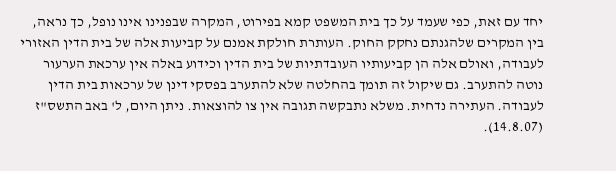יחד עם זאת, כפי שעמד על כך בית המשפט קמא בפירוט, המקרה שבפנינו אינו נופל, כך נראה, בין המקרים שלהגנתם נחקק החוק. העותרת חולקת אמנם על קביעות אלה של בית הדין האזורי לעבודה, ואולם אלה הן קביעותיו העובדתיות של בית הדין וכידוע באלה אין ערכאת הערעור נוטה להתערב. גם שיקול זה תומך בהחלטה שלא להתערב בפסקי דינן של ערכאות בית הדין לעבודה. העתירה נדחית. משלא נתבקשה תגובה אין צו להוצאות. ניתן היום, ל' באב התשס"ז (14.8.07).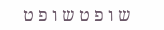ש ו פ ט ש ו פ ט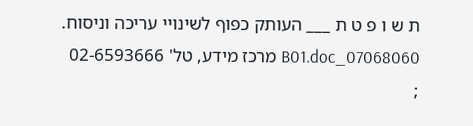ת ש ו פ ט ת ___ העותק כפוף לשינויי עריכה וניסוח. 07068060_B01.doc מרכז מידע, טל' 02-6593666 ;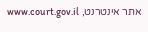אתר אינטרנט, www.court.gov.il